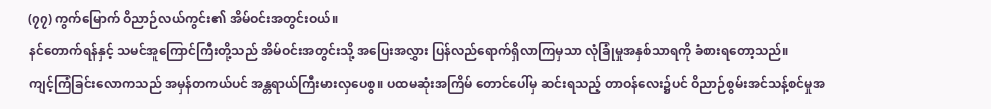(၇၇) ကွက်မြောက် ဝိညာဉ်လယ်ကွင်း၏ အိမ်ဝင်းအတွင်းဝယ်။
နင်တောက်ရန်နှင့် သမင်အူကြောင်ကြီးတို့သည် အိမ်ဝင်းအတွင်းသို့ အပြေးအလွှား ပြန်လည်ရောက်ရှိလာကြမှသာ လုံခြုံမှုအနှစ်သာရကို ခံစားရတော့သည်။
ကျင့်ကြံခြင်းလောကသည် အမှန်တကယ်ပင် အန္တရာယ်ကြီးမားလှပေစွ။ ပထမဆုံးအကြိမ် တောင်ပေါ်မှ ဆင်းရသည့် တာဝန်လေး၌ပင် ဝိညာဉ်စွမ်းအင်သန့်စင်မှုအ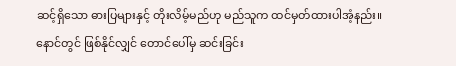ဆင့်ရှိသော ဓားပြများနှင့် တိုးလိမ့်မည်ဟု မည်သူက ထင်မှတ်ထားပါအံ့နည်း။
နောင်တွင် ဖြစ်နိုင်လျှင် တောင်ပေါ်မှ ဆင်းခြင်း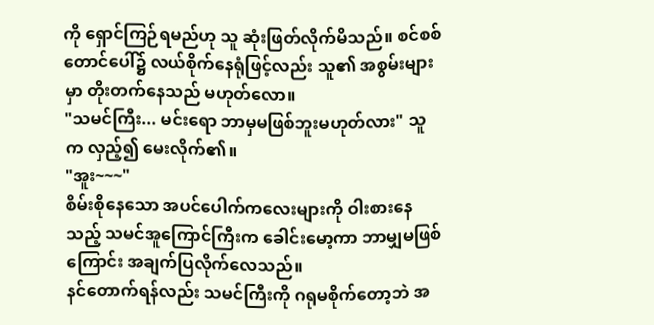ကို ရှောင်ကြဉ်ရမည်ဟု သူ ဆုံးဖြတ်လိုက်မိသည်။ စင်စစ် တောင်ပေါ်၌ လယ်စိုက်နေရုံဖြင့်လည်း သူ၏ အစွမ်းများမှာ တိုးတက်နေသည် မဟုတ်လော။
"သမင်ကြီး... မင်းရော ဘာမှမဖြစ်ဘူးမဟုတ်လား" သူက လှည့်၍ မေးလိုက်၏။
"အူး~~~"
စိမ်းစိုနေသော အပင်ပေါက်ကလေးများကို ဝါးစားနေသည့် သမင်အူကြောင်ကြီးက ခေါင်းမော့ကာ ဘာမျှမဖြစ်ကြောင်း အချက်ပြလိုက်လေသည်။
နင်တောက်ရန်လည်း သမင်ကြီးကို ဂရုမစိုက်တော့ဘဲ အ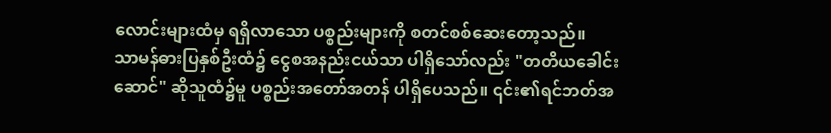လောင်းများထံမှ ရရှိလာသော ပစ္စည်းများကို စတင်စစ်ဆေးတော့သည်။
သာမန်ဓားပြနှစ်ဦးထံ၌ ငွေစအနည်းငယ်သာ ပါရှိသော်လည်း "တတိယခေါင်းဆောင်" ဆိုသူထံ၌မူ ပစ္စည်းအတော်အတန် ပါရှိပေသည်။ ၎င်း၏ရင်ဘတ်အ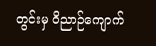တွင်းမှ ဝိညာဉ်ကျောက်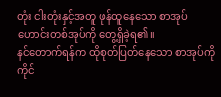တုံး ငါးတုံးနှင့်အတူ ဖုန်ထူနေသော စာအုပ်ဟောင်းတစ်အုပ်ကို တွေ့ရှိခဲ့ရ၏။
နင်တောက်ရန်က ထိုစုတ်ပြတ်နေသော စာအုပ်ကို ကိုင်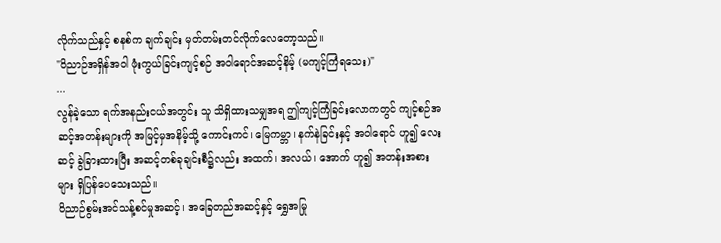လိုက်သည်နှင့် စနစ်က ချက်ချင်း မှတ်တမ်းတင်လိုက်လေတော့သည်။
"ဝိညာဉ်အရှိန်အဝါ ဖုံးကွယ်ခြင်းကျင့်စဉ် အဝါရောင်အဆင့်နိမ့် (မကျင့်ကြံရသေး)"
...
လွန်ခဲ့သော ရက်အနည်းငယ်အတွင်း သူ သိရှိထားသမျှအရ ဤကျင့်ကြံခြင်းလောကတွင် ကျင့်စဉ်အဆင့်အတန်းများကို အမြင့်မှအနိမ့်သို့ ကောင်းကင်၊ မြေကမ္ဘာ၊ နက်နဲခြင်းနှင့် အဝါရောင် ဟူ၍ လေးဆင့် ခွဲခြားထားပြီး အဆင့်တစ်ခုချင်းစီ၌လည်း အထက်၊ အလယ်၊ အောက် ဟူ၍ အတန်းအစားများ ရှိပြန်ပေသေးသည်။
ဝိညာဉ်စွမ်းအင်သန့်စင်မှုအဆင့်၊ အခြေတည်အဆင့်နှင့် ရွှေအမြု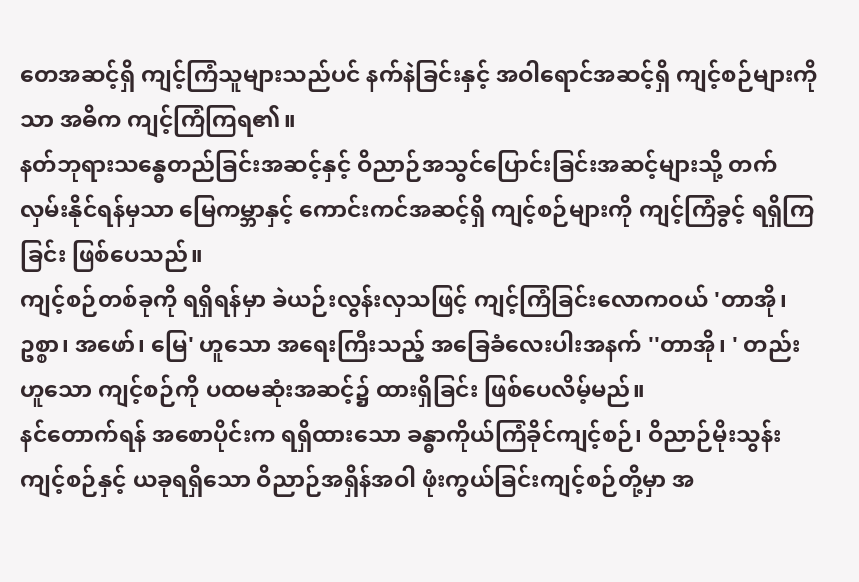တေအဆင့်ရှိ ကျင့်ကြံသူများသည်ပင် နက်နဲခြင်းနှင့် အဝါရောင်အဆင့်ရှိ ကျင့်စဉ်များကိုသာ အဓိက ကျင့်ကြံကြရ၏။
နတ်ဘုရားသန္ဓေတည်ခြင်းအဆင့်နှင့် ဝိညာဉ်အသွင်ပြောင်းခြင်းအဆင့်များသို့ တက်လှမ်းနိုင်ရန်မှသာ မြေကမ္ဘာနှင့် ကောင်းကင်အဆင့်ရှိ ကျင့်စဉ်များကို ကျင့်ကြံခွင့် ရရှိကြခြင်း ဖြစ်ပေသည်။
ကျင့်စဉ်တစ်ခုကို ရရှိရန်မှာ ခဲယဉ်းလွန်းလှသဖြင့် ကျင့်ကြံခြင်းလောကဝယ် 'တာအို၊ ဥစ္စာ၊ အဖော်၊ မြေ' ဟူသော အရေးကြီးသည့် အခြေခံလေးပါးအနက် ''တာအို၊ ' တည်းဟူသော ကျင့်စဉ်ကို ပထမဆုံးအဆင့်၌ ထားရှိခြင်း ဖြစ်ပေလိမ့်မည်။
နင်တောက်ရန် အစောပိုင်းက ရရှိထားသော ခန္ဓာကိုယ်ကြံခိုင်ကျင့်စဉ်၊ ဝိညာဉ်မိုးသွန်းကျင့်စဉ်နှင့် ယခုရရှိသော ဝိညာဉ်အရှိန်အဝါ ဖုံးကွယ်ခြင်းကျင့်စဉ်တို့မှာ အ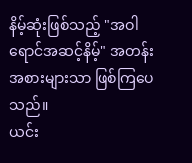နိမ့်ဆုံးဖြစ်သည့် "အဝါရောင်အဆင့်နိမ့်" အတန်းအစားများသာ ဖြစ်ကြပေသည်။
ယင်း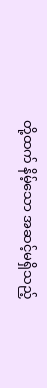တို့ထက် နိမ့်သော အဆင့်မရှိသည့်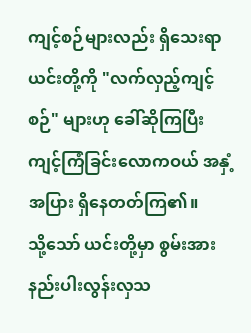ကျင့်စဉ်များလည်း ရှိသေးရာ ယင်းတို့ကို "လက်လှည့်ကျင့်စဉ်" များဟု ခေါ်ဆိုကြပြီး ကျင့်ကြံခြင်းလောကဝယ် အနှံ့အပြား ရှိနေတတ်ကြ၏။
သို့သော် ယင်းတို့မှာ စွမ်းအားနည်းပါးလွန်းလှသ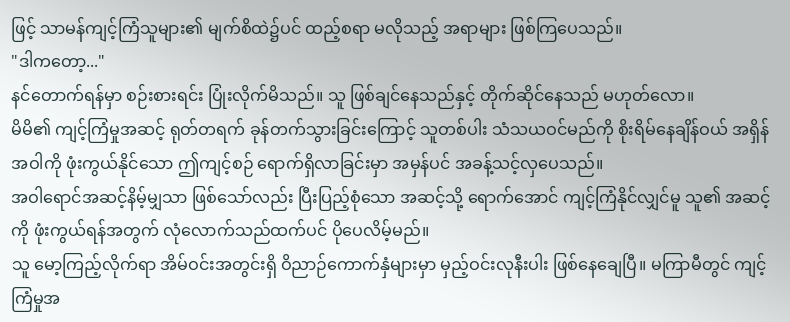ဖြင့် သာမန်ကျင့်ကြံသူများ၏ မျက်စိထဲ၌ပင် ထည့်စရာ မလိုသည့် အရာများ ဖြစ်ကြပေသည်။
"ဒါကတော့..."
နင်တောက်ရန်မှာ စဉ်းစားရင်း ပြုံးလိုက်မိသည်။ သူ ဖြစ်ချင်နေသည်နှင့် တိုက်ဆိုင်နေသည် မဟုတ်လော။
မိမိ၏ ကျင့်ကြံမှုအဆင့် ရုတ်တရက် ခုန်တက်သွားခြင်းကြောင့် သူတစ်ပါး သံသယဝင်မည်ကို စိုးရိမ်နေချိန်ဝယ် အရှိန်အဝါကို ဖုံးကွယ်နိုင်သော ဤကျင့်စဉ် ရောက်ရှိလာခြင်းမှာ အမှန်ပင် အခန့်သင့်လှပေသည်။
အဝါရောင်အဆင့်နိမ့်မျှသာ ဖြစ်သော်လည်း ပြီးပြည့်စုံသော အဆင့်သို့ ရောက်အောင် ကျင့်ကြံနိုင်လျှင်မူ သူ၏ အဆင့်ကို ဖုံးကွယ်ရန်အတွက် လုံလောက်သည်ထက်ပင် ပိုပေလိမ့်မည်။
သူ မော့ကြည့်လိုက်ရာ အိမ်ဝင်းအတွင်းရှိ ဝိညာဉ်ကောက်နှံများမှာ မှည့်ဝင်းလုနီးပါး ဖြစ်နေချေပြီ။ မကြာမီတွင် ကျင့်ကြံမှုအ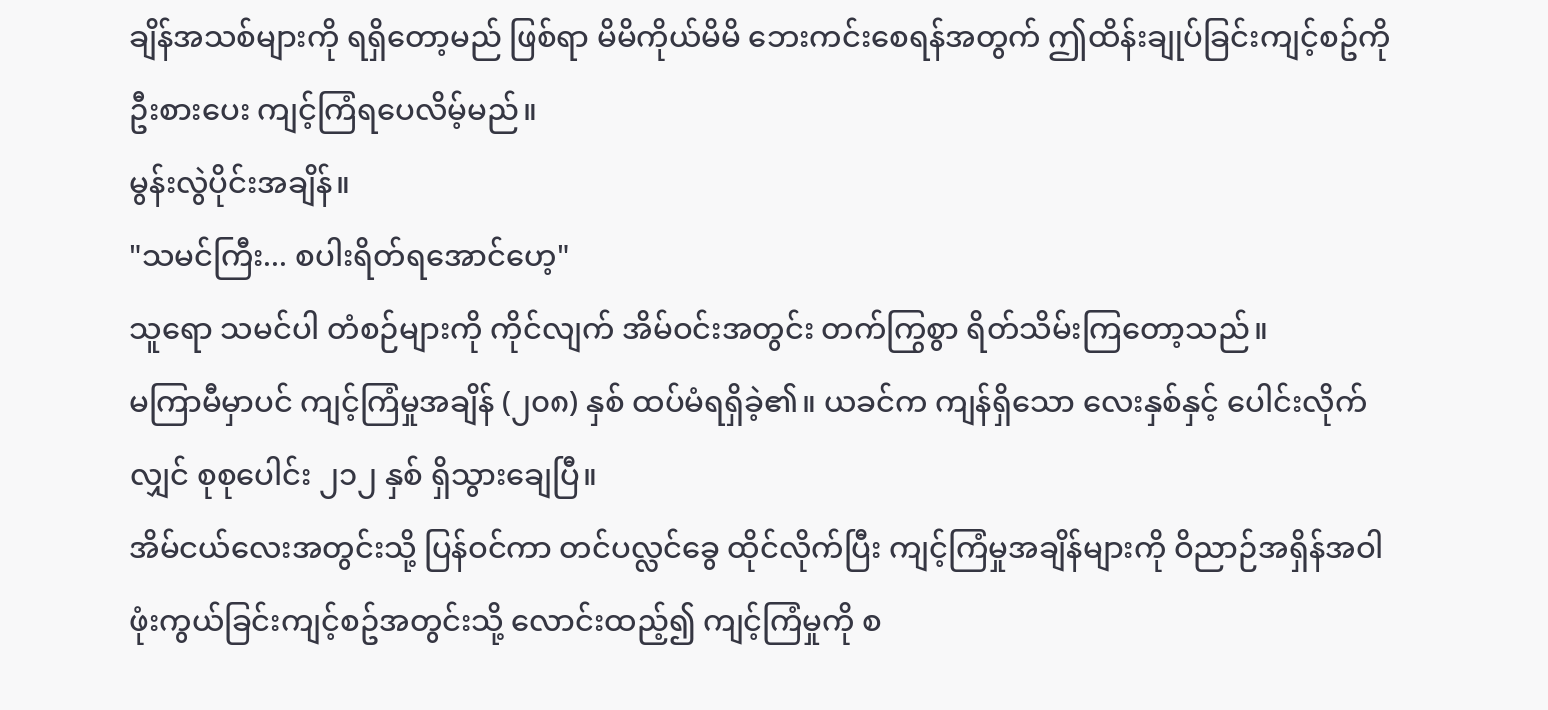ချိန်အသစ်များကို ရရှိတော့မည် ဖြစ်ရာ မိမိကိုယ်မိမိ ဘေးကင်းစေရန်အတွက် ဤထိန်းချုပ်ခြင်းကျင့်စဥ်ကို ဦးစားပေး ကျင့်ကြံရပေလိမ့်မည်။
မွန်းလွဲပိုင်းအချိန်။
"သမင်ကြီး... စပါးရိတ်ရအောင်ဟေ့"
သူရော သမင်ပါ တံစဉ်များကို ကိုင်လျက် အိမ်ဝင်းအတွင်း တက်ကြွစွာ ရိတ်သိမ်းကြတော့သည်။
မကြာမီမှာပင် ကျင့်ကြံမှုအချိန် (၂၀၈) နှစ် ထပ်မံရရှိခဲ့၏။ ယခင်က ကျန်ရှိသော လေးနှစ်နှင့် ပေါင်းလိုက်လျှင် စုစုပေါင်း ၂၁၂ နှစ် ရှိသွားချေပြီ။
အိမ်ငယ်လေးအတွင်းသို့ ပြန်ဝင်ကာ တင်ပလ္လင်ခွေ ထိုင်လိုက်ပြီး ကျင့်ကြံမှုအချိန်များကို ဝိညာဉ်အရှိန်အဝါဖုံးကွယ်ခြင်းကျင့်စဥ်အတွင်းသို့ လောင်းထည့်၍ ကျင့်ကြံမှုကို စ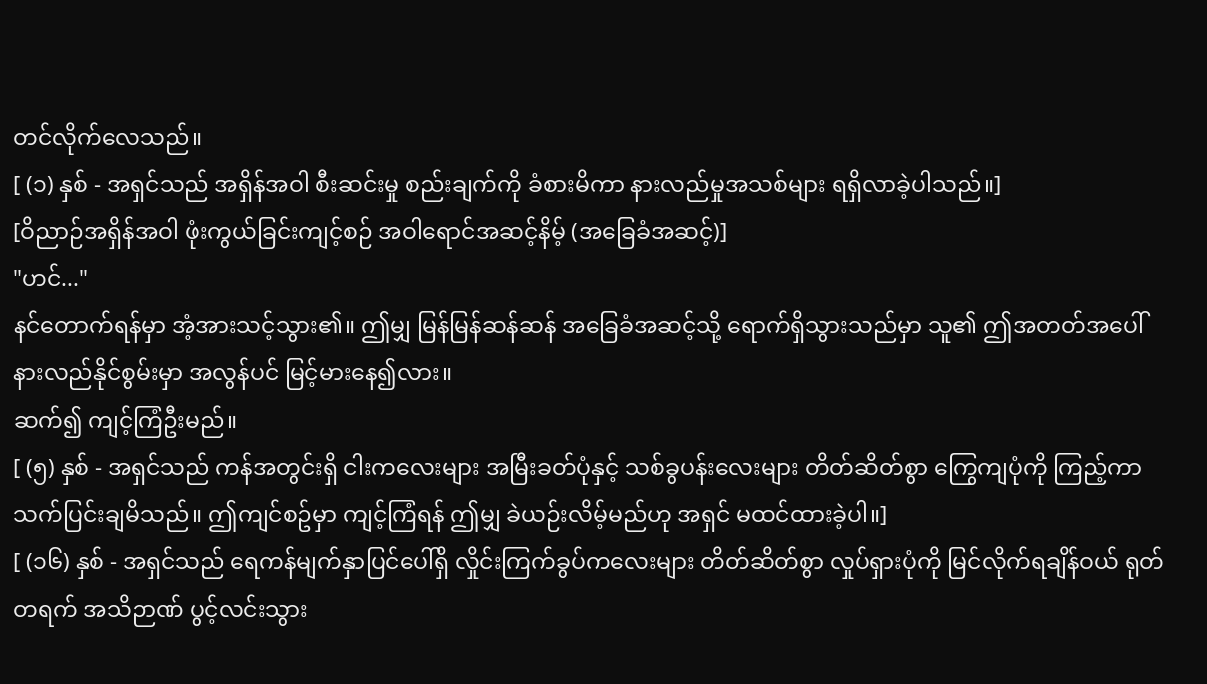တင်လိုက်လေသည်။
[ (၁) နှစ် - အရှင်သည် အရှိန်အဝါ စီးဆင်းမှု စည်းချက်ကို ခံစားမိကာ နားလည်မှုအသစ်များ ရရှိလာခဲ့ပါသည်။]
[ဝိညာဉ်အရှိန်အဝါ ဖုံးကွယ်ခြင်းကျင့်စဉ် အဝါရောင်အဆင့်နိမ့် (အခြေခံအဆင့်)]
"ဟင်..."
နင်တောက်ရန်မှာ အံ့အားသင့်သွား၏။ ဤမျှ မြန်မြန်ဆန်ဆန် အခြေခံအဆင့်သို့ ရောက်ရှိသွားသည်မှာ သူ၏ ဤအတတ်အပေါ် နားလည်နိုင်စွမ်းမှာ အလွန်ပင် မြင့်မားနေ၍လား။
ဆက်၍ ကျင့်ကြံဦးမည်။
[ (၅) နှစ် - အရှင်သည် ကန်အတွင်းရှိ ငါးကလေးများ အမြီးခတ်ပုံနှင့် သစ်ခွပန်းလေးများ တိတ်ဆိတ်စွာ ကြွေကျပုံကို ကြည့်ကာ သက်ပြင်းချမိသည်။ ဤကျင်စဥ်မှာ ကျင့်ကြံရန် ဤမျှ ခဲယဉ်းလိမ့်မည်ဟု အရှင် မထင်ထားခဲ့ပါ။]
[ (၁၆) နှစ် - အရှင်သည် ရေကန်မျက်နှာပြင်ပေါ်ရှိ လှိုင်းကြက်ခွပ်ကလေးများ တိတ်ဆိတ်စွာ လှုပ်ရှားပုံကို မြင်လိုက်ရချိန်ဝယ် ရုတ်တရက် အသိဉာဏ် ပွင့်လင်းသွား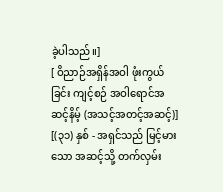ခဲ့ပါသည်။]
[ ဝိညာဉ်အရှိန်အဝါ ဖုံးကွယ်ခြင်း ကျင့်စဉ် အဝါရောင်အဆင့်နိမ့် (အသင့်အတင့်အဆင့်)]
[(၃၁) နှစ် - အရှင်သည် မြင့်မားသော အဆင့်သို့ တက်လှမ်း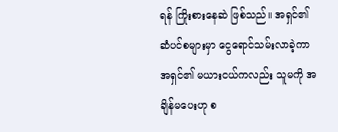ရန် ကြိုးစားနေဆဲ ဖြစ်သည်။ အရှင်၏ ဆံပင်စများမှာ ငွေရောင်သမ်းလာခဲ့ကာ အရှင်၏ မယားငယ်ကလည်း သူမကို အချိန်မပေးဟု စ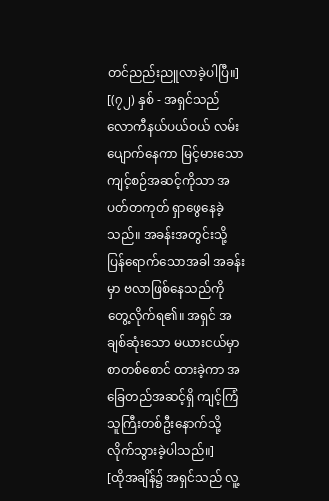တင်ညည်းညူလာခဲ့ပါပြီ။]
[(၇၂) နှစ် - အရှင်သည် လောကီနယ်ပယ်ဝယ် လမ်းပျောက်နေကာ မြင့်မားသော ကျင့်စဉ်အဆင့်ကိုသာ အပတ်တကုတ် ရှာဖွေနေခဲ့သည်။ အခန်းအတွင်းသို့ ပြန်ရောက်သောအခါ အခန်းမှာ ဗလာဖြစ်နေသည်ကို တွေ့လိုက်ရ၏။ အရှင် အချစ်ဆုံးသော မယားငယ်မှာ စာတစ်စောင် ထားခဲ့ကာ အခြေတည်အဆင့်ရှိ ကျင့်ကြံသူကြီးတစ်ဦးနောက်သို့ လိုက်သွားခဲ့ပါသည်။]
[ထိုအချိန်၌ အရှင်သည် လူ့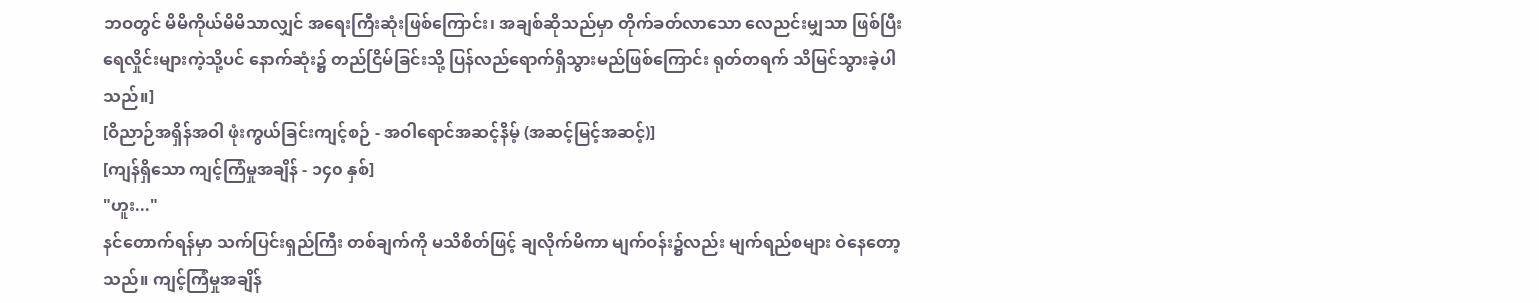ဘဝတွင် မိမိကိုယ်မိမိသာလျှင် အရေးကြီးဆုံးဖြစ်ကြောင်း၊ အချစ်ဆိုသည်မှာ တိုက်ခတ်လာသော လေညင်းမျှသာ ဖြစ်ပြီး ရေလှိုင်းများကဲ့သို့ပင် နောက်ဆုံး၌ တည်ငြိမ်ခြင်းသို့ ပြန်လည်ရောက်ရှိသွားမည်ဖြစ်ကြောင်း ရုတ်တရက် သိမြင်သွားခဲ့ပါသည်။]
[ဝိညာဉ်အရှိန်အဝါ ဖုံးကွယ်ခြင်းကျင့်စဉ် - အဝါရောင်အဆင့်နိမ့် (အဆင့်မြင့်အဆင့်)]
[ကျန်ရှိသော ကျင့်ကြံမှုအချိန် - ၁၄၀ နှစ်]
"ဟူး..."
နင်တောက်ရန်မှာ သက်ပြင်းရှည်ကြီး တစ်ချက်ကို မသိစိတ်ဖြင့် ချလိုက်မိကာ မျက်ဝန်း၌လည်း မျက်ရည်စများ ဝဲနေတော့သည်။ ကျင့်ကြံမှုအချိန်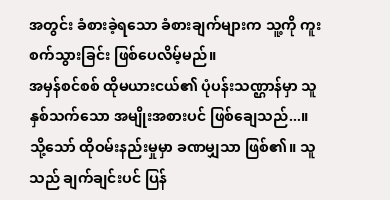အတွင်း ခံစားခဲ့ရသော ခံစားချက်များက သူ့ကို ကူးစက်သွားခြင်း ဖြစ်ပေလိမ့်မည်။
အမှန်စင်စစ် ထိုမယားငယ်၏ ပုံပန်းသဏ္ဌာန်မှာ သူ နှစ်သက်သော အမျိုးအစားပင် ဖြစ်ချေသည်...။
သို့သော် ထိုဝမ်းနည်းမှုမှာ ခဏမျှသာ ဖြစ်၏။ သူသည် ချက်ချင်းပင် ပြန်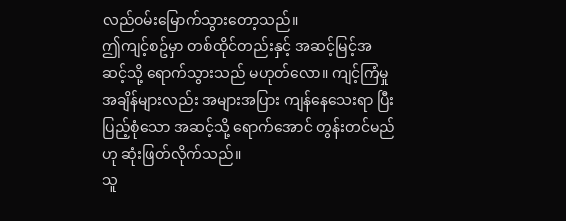လည်ဝမ်းမြောက်သွားတော့သည်။
ဤကျင့်စဥ်မှာ တစ်ထိုင်တည်းနှင့် အဆင့်မြင့်အဆင့်သို့ ရောက်သွားသည် မဟုတ်လော။ ကျင့်ကြံမှုအချိန်များလည်း အများအပြား ကျန်နေသေးရာ ပြီးပြည့်စုံသော အဆင့်သို့ ရောက်အောင် တွန်းတင်မည်ဟု ဆုံးဖြတ်လိုက်သည်။
သူ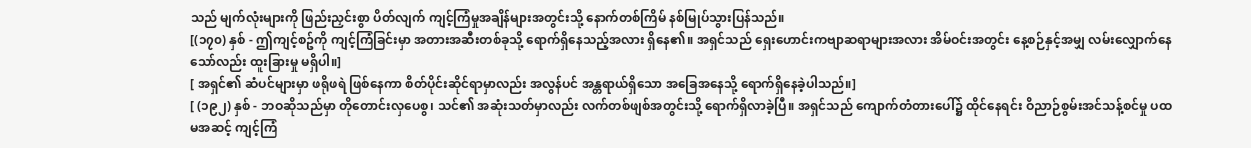သည် မျက်လုံးများကို ဖြည်းညှင်းစွာ ပိတ်လျက် ကျင့်ကြံမှုအချိန်များအတွင်းသို့ နောက်တစ်ကြိမ် နစ်မြုပ်သွားပြန်သည်။
[(၁၇၀) နှစ် - ဤကျင့်စဥ်ကို ကျင့်ကြံခြင်းမှာ အတားအဆီးတစ်ခုသို့ ရောက်ရှိနေသည့်အလား ရှိနေ၏။ အရှင်သည် ရှေးဟောင်းကဗျာဆရာများအလား အိမ်ဝင်းအတွင်း နေ့စဉ်နှင့်အမျှ လမ်းလျှောက်နေသော်လည်း ထူးခြားမှု မရှိပါ။]
[ အရှင်၏ ဆံပင်များမှာ ဖရိုဖရဲ ဖြစ်နေကာ စိတ်ပိုင်းဆိုင်ရာမှာလည်း အလွန်ပင် အန္တရာယ်ရှိသော အခြေအနေသို့ ရောက်ရှိနေခဲ့ပါသည်။]
[ (၁၉၂) နှစ် - ဘဝဆိုသည်မှာ တိုတောင်းလှပေစွ၊ သင်၏ အဆုံးသတ်မှာလည်း လက်တစ်ဖျစ်အတွင်းသို့ ရောက်ရှိလာခဲ့ပြီ။ အရှင်သည် ကျောက်တံတားပေါ်၌ ထိုင်နေရင်း ဝိညာဉ်စွမ်းအင်သန့်စင်မှု ပထမအဆင့် ကျင့်ကြံ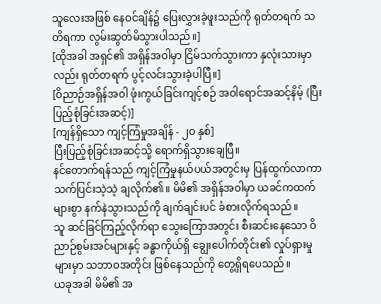သူလေးအဖြစ် နေဝင်ချိန်၌ ပြေးလွှားခဲ့ဖူးသည်ကို ရုတ်တရက် သတိရကာ လွမ်းဆွတ်မိသွားပါသည်။]
[ထိုအခါ အရှင်၏ အရှိန်အဝါမှာ ငြိမ်သက်သွားကာ နှလုံးသားမှာလည်း ရုတ်တရက် ပွင့်လင်းသွားခဲ့ပါပြီ။]
[ဝိညာဉ်အရှိန်အဝါ ဖုံးကွယ်ခြင်းကျင့်စဉ် အဝါရောင်အဆင့်နိမ့် (ပြီးပြည့်စုံခြင်းအဆင့်)]
[ကျန်ရှိသော ကျင့်ကြံမှုအချိန် - ၂၀ နှစ်]
ပြီးပြည့်စုံခြင်းအဆင့်သို့ ရောက်ရှိသွားချေပြီ။
နင်တောက်ရန်သည် ကျင့်ကြံမှုနယ်ပယ်အတွင်းမှ ပြန်ထွက်လာကာ သက်ပြင်းသဲ့သဲ့ ချလိုက်၏။ မိမိ၏ အရှိန်အဝါမှာ ယခင်ကထက် များစွာ နက်နဲသွားသည်ကို ချက်ချင်းပင် ခံစားလိုက်ရသည်။
သူ ဆင်ခြင်ကြည့်လိုက်ရာ သွေးကြောအတွင်း စီးဆင်းနေသော ဝိညာဉ်စွမ်းအင်များနှင့် ခန္ဓာကိုယ်ရှိ ချွေးပေါက်တိုင်း၏ လှုပ်ရှားမှုများမှာ သဘာဝအတိုင်း ဖြစ်နေသည်ကို တွေ့ရှိရပေသည်။
ယခုအခါ မိမိ၏ အ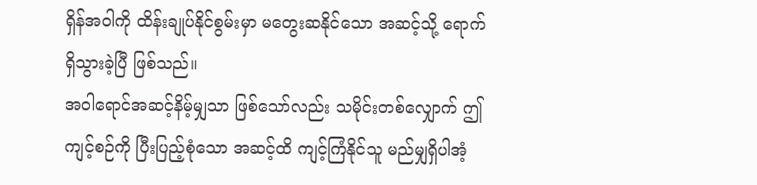ရှိန်အဝါကို ထိန်းချုပ်နိုင်စွမ်းမှာ မတွေးဆနိုင်သော အဆင့်သို့ ရောက်ရှိသွားခဲ့ပြီ ဖြစ်သည်။
အဝါရောင်အဆင့်နိမ့်မျှသာ ဖြစ်သော်လည်း သမိုင်းတစ်လျှောက် ဤကျင့်စဉ်ကို ပြီးပြည့်စုံသော အဆင့်ထိ ကျင့်ကြံနိုင်သူ မည်မျှရှိပါအံ့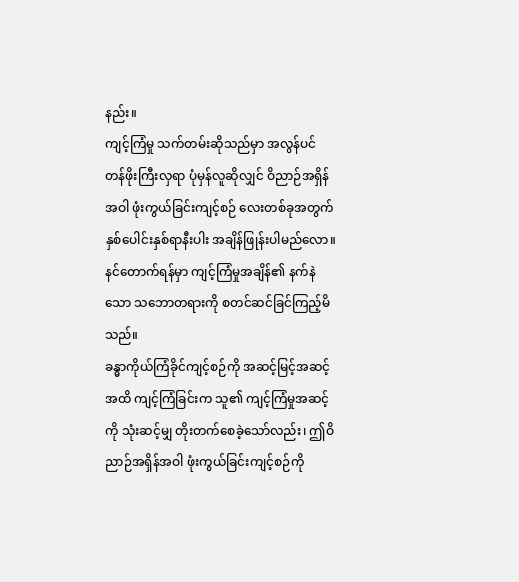နည်း။
ကျင့်ကြံမှု သက်တမ်းဆိုသည်မှာ အလွန်ပင် တန်ဖိုးကြီးလှရာ ပုံမှန်လူဆိုလျှင် ဝိညာဉ်အရှိန်အဝါ ဖုံးကွယ်ခြင်းကျင့်စဉ် လေးတစ်ခုအတွက် နှစ်ပေါင်းနှစ်ရာနီးပါး အချိန်ဖြုန်းပါမည်လော။
နင်တောက်ရန်မှာ ကျင့်ကြံမှုအချိန်၏ နက်နဲသော သဘောတရားကို စတင်ဆင်ခြင်ကြည့်မိသည်။
ခန္ဓာကိုယ်ကြံခိုင်ကျင့်စဉ်ကို အဆင့်မြင့်အဆင့်အထိ ကျင့်ကြံခြင်းက သူ၏ ကျင့်ကြံမှုအဆင့်ကို သုံးဆင့်မျှ တိုးတက်စေခဲ့သော်လည်း၊ ဤဝိညာဉ်အရှိန်အဝါ ဖုံးကွယ်ခြင်းကျင့်စဉ်ကို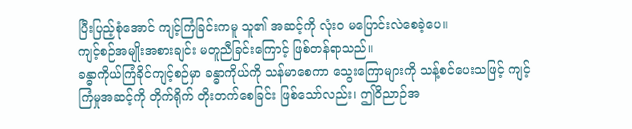ပြီးပြည့်စုံအောင် ကျင့်ကြံခြင်းကမူ သူ၏ အဆင့်ကို လုံးဝ မပြောင်းလဲစေခဲ့ပေ။
ကျင့်စဉ်အမျိုးအစားချင်း မတူညီခြင်းကြောင့် ဖြစ်တန်ရာသည်။
ခန္ဓာကိုယ်ကြံခိုင်ကျင့်စဉ်မှာ ခန္ဓာကိုယ်ကို သန်မာစေကာ သွေးကြောများကို သန့်စင်ပေးသဖြင့် ကျင့်ကြံမှုအဆင့်ကို တိုက်ရိုက် တိုးတက်စေခြင်း ဖြစ်သော်လည်း၊ ဤဝိညာဉ်အ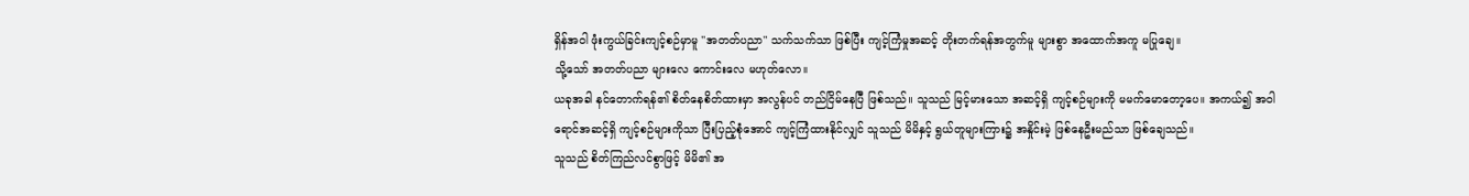ရှိန်အဝါ ဖုံးကွယ်ခြင်းကျင့်စဉ်မှာမူ "အတတ်ပညာ" သက်သက်သာ ဖြစ်ပြီး ကျင့်ကြံမှုအဆင့် တိုးတက်ရန်အတွက်မူ များစွာ အထောက်အကူ မပြုချေ။
သို့သော် အတတ်ပညာ များလေ ကောင်းလေ မဟုတ်လော။
ယခုအခါ နင်တောက်ရန်၏ စိတ်နေစိတ်ထားမှာ အလွန်ပင် တည်ငြိမ်နေပြီ ဖြစ်သည်။ သူသည် မြင့်မားသော အဆင့်ရှိ ကျင့်စဉ်များကို မမက်မောတော့ပေ။ အကယ်၍ အဝါရောင်အဆင့်ရှိ ကျင့်စဉ်များကိုသာ ပြီးပြည့်စုံအောင် ကျင့်ကြံထားနိုင်လျှင် သူသည် မိမိနှင့် ရွယ်တူများကြား၌ အနှိုင်းမဲ့ ဖြစ်နေဦးမည်သာ ဖြစ်ချေသည်။
သူသည် စိတ်ကြည်လင်စွာဖြင့် မိမိ၏ အ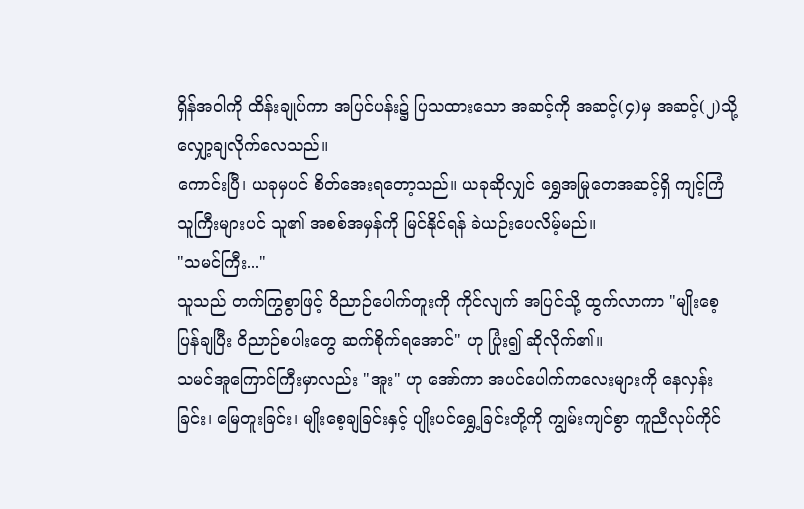ရှိန်အဝါကို ထိန်းချုပ်ကာ အပြင်ပန်း၌ ပြသထားသော အဆင့်ကို အဆင့်(၄)မှ အဆင့်(၂)သို့ လျှော့ချလိုက်လေသည်။
ကောင်းပြီ၊ ယခုမှပင် စိတ်အေးရတော့သည်။ ယခုဆိုလျှင် ရွှေအမြုတေအဆင့်ရှိ ကျင့်ကြံသူကြီးများပင် သူ၏ အစစ်အမှန်ကို မြင်နိုင်ရန် ခဲယဉ်းပေလိမ့်မည်။
"သမင်ကြီး..."
သူသည် တက်ကြွစွာဖြင့် ဝိညာဉ်ပေါက်တူးကို ကိုင်လျက် အပြင်သို့ ထွက်လာကာ "မျိုးစေ့ပြန်ချပြီး ဝိညာဉ်စပါးတွေ ဆက်စိုက်ရအောင်" ဟု ပြုံး၍ ဆိုလိုက်၏။
သမင်အူကြောင်ကြီးမှာလည်း "အူး" ဟု အော်ကာ အပင်ပေါက်ကလေးများကို နေလှန်းခြင်း၊ မြေတူးခြင်း၊ မျိုးစေ့ချခြင်းနှင့် ပျိုးပင်ရွှေ့ခြင်းတို့ကို ကျွမ်းကျင်စွာ ကူညီလုပ်ကိုင်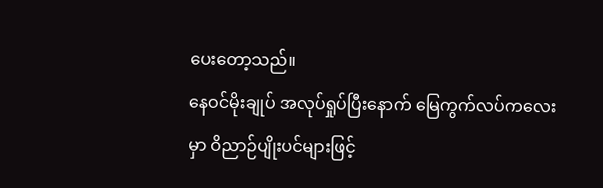ပေးတော့သည်။
နေဝင်မိုးချုပ် အလုပ်ရှုပ်ပြီးနောက် မြေကွက်လပ်ကလေးမှာ ဝိညာဉ်ပျိုးပင်များဖြင့်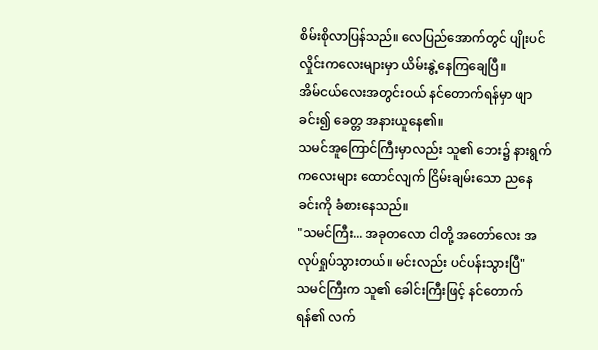စိမ်းစိုလာပြန်သည်။ လေပြည်အောက်တွင် ပျိုးပင်လှိုင်းကလေးများမှာ ယိမ်းနွဲ့နေကြချေပြီ။
အိမ်ငယ်လေးအတွင်းဝယ် နင်တောက်ရန်မှာ ဖျာခင်း၍ ခေတ္တ အနားယူနေ၏။
သမင်အူကြောင်ကြီးမှာလည်း သူ၏ ဘေး၌ နားရွက်ကလေးများ ထောင်လျက် ငြိမ်းချမ်းသော ညနေခင်းကို ခံစားနေသည်။
"သမင်ကြီး... အခုတလော ငါတို့ အတော်လေး အလုပ်ရှုပ်သွားတယ်။ မင်းလည်း ပင်ပန်းသွားပြီ"
သမင်ကြီးက သူ၏ ခေါင်းကြီးဖြင့် နင်တောက်ရန်၏ လက်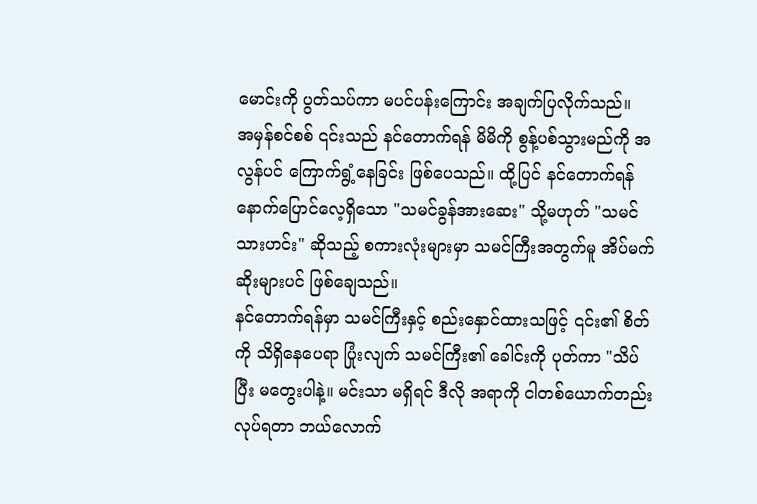မောင်းကို ပွတ်သပ်ကာ မပင်ပန်းကြောင်း အချက်ပြလိုက်သည်။
အမှန်စင်စစ် ၎င်းသည် နင်တောက်ရန် မိမိကို စွန့်ပစ်သွားမည်ကို အလွန်ပင် ကြောက်ရွံ့နေခြင်း ဖြစ်ပေသည်။ ထို့ပြင် နင်တောက်ရန် နောက်ပြောင်လေ့ရှိသော "သမင်ခွန်အားဆေး" သို့မဟုတ် "သမင်သားဟင်း" ဆိုသည့် စကားလုံးများမှာ သမင်ကြီးအတွက်မူ အိပ်မက်ဆိုးများပင် ဖြစ်ချေသည်။
နင်တောက်ရန်မှာ သမင်ကြီးနှင့် စည်းနှောင်ထားသဖြင့် ၎င်း၏ စိတ်ကို သိရှိနေပေရာ ပြုံးလျက် သမင်ကြီး၏ ခေါင်းကို ပုတ်ကာ "သိပ်ပြီး မတွေးပါနဲ့။ မင်းသာ မရှိရင် ဒီလို အရာကို ငါတစ်ယောက်တည်း လုပ်ရတာ ဘယ်လောက်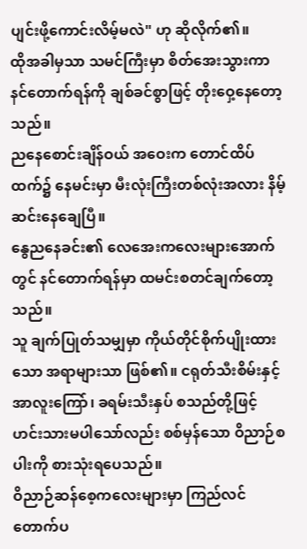ပျင်းဖို့ကောင်းလိမ့်မလဲ" ဟု ဆိုလိုက်၏။
ထိုအခါမှသာ သမင်ကြီးမှာ စိတ်အေးသွားကာ နင်တောက်ရန်ကို ချစ်ခင်စွာဖြင့် တိုးဝှေ့နေတော့သည်။
ညနေစောင်းချိန်ဝယ် အဝေးက တောင်ထိပ်ထက်၌ နေမင်းမှာ မီးလုံးကြီးတစ်လုံးအလား နိမ့်ဆင်းနေချေပြီ။
နွေညနေခင်း၏ လေအေးကလေးများအောက်တွင် နင်တောက်ရန်မှာ ထမင်းစတင်ချက်တော့သည်။
သူ ချက်ပြုတ်သမျှမှာ ကိုယ်တိုင်စိုက်ပျိုးထားသော အရာများသာ ဖြစ်၏။ ငရုတ်သီးစိမ်းနှင့် အာလူးကြော်၊ ခရမ်းသီးနှပ် စသည်တို့ဖြင့် ဟင်းသားမပါသော်လည်း စစ်မှန်သော ဝိညာဉ်စပါးကို စားသုံးရပေသည်။
ဝိညာဉ်ဆန်စေ့ကလေးများမှာ ကြည်လင်တောက်ပ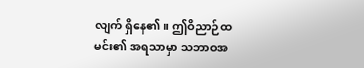လျက် ရှိနေ၏။ ဤဝိညာဉ်ထမင်း၏ အရသာမှာ သဘာဝအ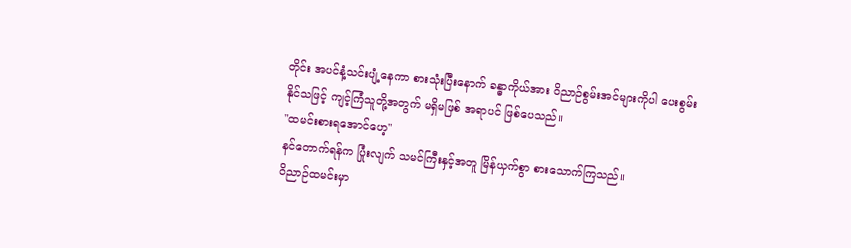တိုင်း အပင်နံ့သင်းပျံ့နေကာ စားသုံးပြီးနောက် ခန္ဓာကိုယ်အား ဝိညာဉ်စွမ်းအင်များကိုပါ ပေးစွမ်းနိုင်သဖြင့် ကျင့်ကြံသူတို့အတွက် မရှိမဖြစ် အရာပင် ဖြစ်ပေသည်။
"ထမင်းစားရအောင်ဟေ့"
နင်တောက်ရန်က ပြုံးလျက် သမင်ကြီးနှင့်အတူ မြိန်ယှက်စွာ စားသောက်ကြသည်။
ဝိညာဉ်ထမင်းမှာ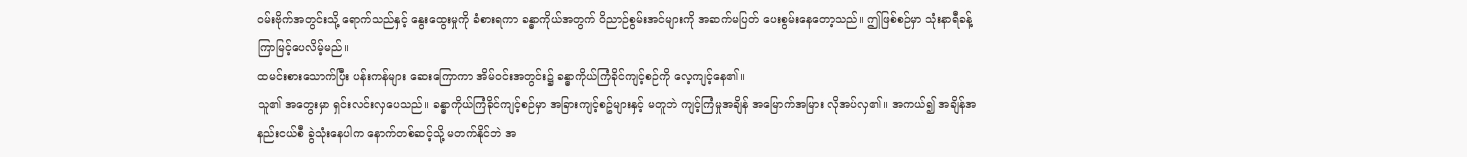ဝမ်းဗိုက်အတွင်းသို့ ရောက်သည်နှင့် နွေးထွေးမှုကို ခံစားရကာ ခန္ဓာကိုယ်အတွက် ဝိညာဉ်စွမ်းအင်များကို အဆက်မပြတ် ပေးစွမ်းနေတော့သည်။ ဤဖြစ်စဉ်မှာ သုံးနာရီခန့် ကြာမြင့်ပေလိမ့်မည်။
ထမင်းစားသောက်ပြီး ပန်းကန်များ ဆေးကြောကာ အိမ်ဝင်းအတွင်း၌ ခန္ဓာကိုယ်ကြံခိုင်ကျင့်စဉ်ကို လေ့ကျင့်နေ၏။
သူ၏ အတွေးမှာ ရှင်းလင်းလှပေသည်။ ခန္ဓာကိုယ်ကြံခိုင်ကျင့်စဉ်မှာ အခြားကျင့်စဥ်များနှင့် မတူဘဲ ကျင့်ကြံမှုအချိန် အမြောက်အမြား လိုအပ်လှ၏။ အကယ်၍ အချိန်အနည်းငယ်စီ ခွဲသုံးနေပါက နောက်တစ်ဆင့်သို့ မတက်နိုင်ဘဲ အ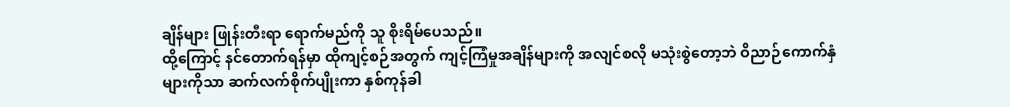ချိန်များ ဖြုန်းတီးရာ ရောက်မည်ကို သူ စိုးရိမ်ပေသည်။
ထို့ကြောင့် နင်တောက်ရန်မှာ ထိုကျင့်စဉ်အတွက် ကျင့်ကြံမှုအချိန်များကို အလျင်စလို မသုံးစွဲတော့ဘဲ ဝိညာဉ်ကောက်နှံများကိုသာ ဆက်လက်စိုက်ပျိုးကာ နှစ်ကုန်ခါ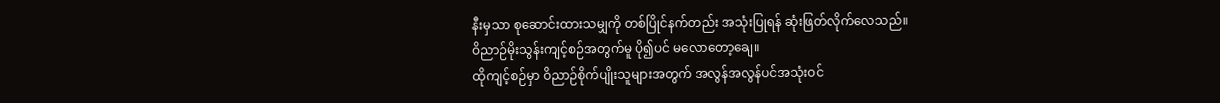နီးမှသာ စုဆောင်းထားသမျှကို တစ်ပြိုင်နက်တည်း အသုံးပြုရန် ဆုံးဖြတ်လိုက်လေသည်။
ဝိညာဉ်မိုးသွန်းကျင့်စဉ်အတွက်မူ ပို၍ပင် မလောတော့ချေ။
ထိုကျင့်စဉ်မှာ ဝိညာဉ်စိုက်ပျိုးသူများအတွက် အလွန်အလွန်ပင်အသုံးဝင်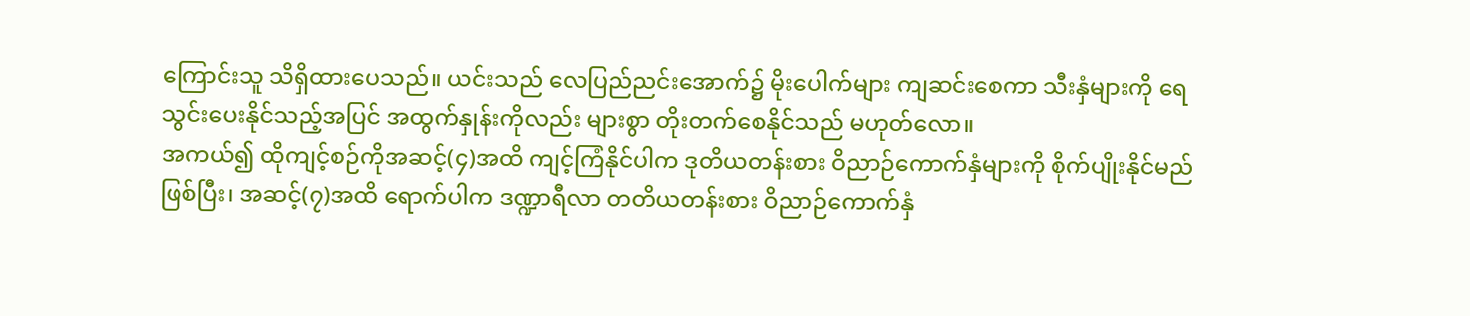ကြောင်းသူ သိရှိထားပေသည်။ ယင်းသည် လေပြည်ညင်းအောက်၌ မိုးပေါက်များ ကျဆင်းစေကာ သီးနှံများကို ရေသွင်းပေးနိုင်သည့်အပြင် အထွက်နှုန်းကိုလည်း များစွာ တိုးတက်စေနိုင်သည် မဟုတ်လော။
အကယ်၍ ထိုကျင့်စဉ်ကိုအဆင့်(၄)အထိ ကျင့်ကြံနိုင်ပါက ဒုတိယတန်းစား ဝိညာဉ်ကောက်နှံများကို စိုက်ပျိုးနိုင်မည်ဖြစ်ပြီး၊ အဆင့်(၇)အထိ ရောက်ပါက ဒဏ္ဍာရီလာ တတိယတန်းစား ဝိညာဉ်ကောက်နှံ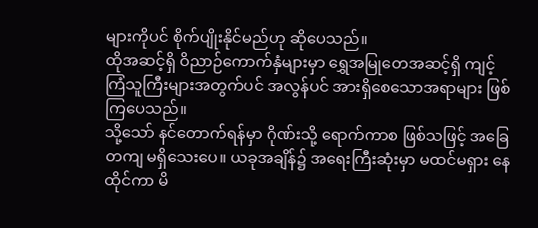များကိုပင် စိုက်ပျိုးနိုင်မည်ဟု ဆိုပေသည်။
ထိုအဆင့်ရှိ ဝိညာဉ်ကောက်နှံများမှာ ရွှေအမြုတေအဆင့်ရှိ ကျင့်ကြံသူကြီးများအတွက်ပင် အလွန်ပင် အားရှိစေသောအရာများ ဖြစ်ကြပေသည်။
သို့သော် နင်တောက်ရန်မှာ ဂိုဏ်းသို့ ရောက်ကာစ ဖြစ်သဖြင့် အခြေတကျ မရှိသေးပေ။ ယခုအချိန်၌ အရေးကြီးဆုံးမှာ မထင်မရှား နေထိုင်ကာ မိ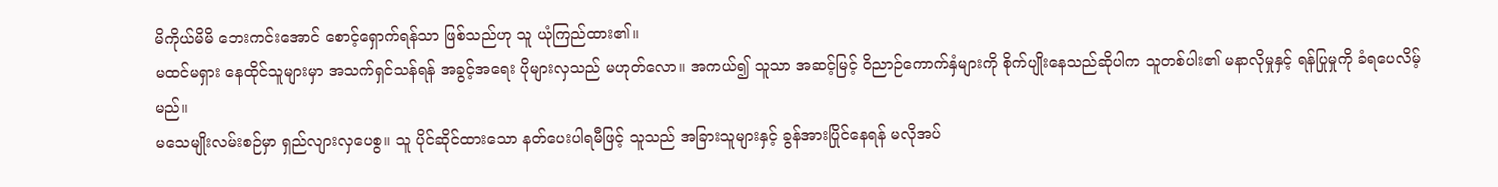မိကိုယ်မိမိ ဘေးကင်းအောင် စောင့်ရှောက်ရန်သာ ဖြစ်သည်ဟု သူ ယုံကြည်ထား၏။
မထင်မရှား နေထိုင်သူများမှာ အသက်ရှင်သန်ရန် အခွင့်အရေး ပိုများလှသည် မဟုတ်လော။ အကယ်၍ သူသာ အဆင့်မြင့် ဝိညာဉ်ကောက်နှံများကို စိုက်ပျိုးနေသည်ဆိုပါက သူတစ်ပါး၏ မနာလိုမှုနှင့် ရန်ပြုမှုကို ခံရပေလိမ့်မည်။
မသေမျိုးလမ်းစဉ်မှာ ရှည်လျားလှပေစွ။ သူ ပိုင်ဆိုင်ထားသော နတ်ပေးပါရမီဖြင့် သူသည် အခြားသူများနှင့် ခွန်အားပြိုင်နေရန် မလိုအပ်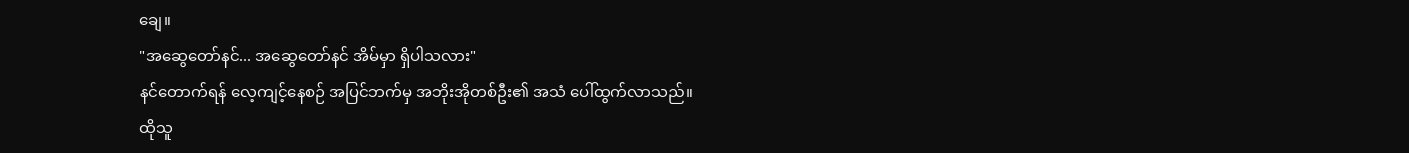ချေ။
"အဆွေတော်နင်... အဆွေတော်နင် အိမ်မှာ ရှိပါသလား"
နင်တောက်ရန် လေ့ကျင့်နေစဉ် အပြင်ဘက်မှ အဘိုးအိုတစ်ဦး၏ အသံ ပေါ်ထွက်လာသည်။
ထိုသူ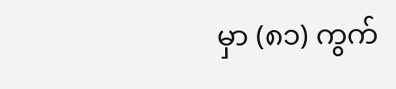မှာ (၈၁) ကွက်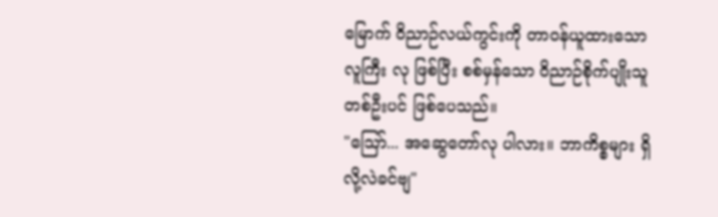မြောက် ဝိညာဉ်လယ်ကွင်းကို တာဝန်ယူထားသော လူကြီး လု ဖြစ်ပြီး စစ်မှန်သော ဝိညာဉ်စိုက်ပျိုးသူ တစ်ဦးပင် ဖြစ်ပေသည်။
"ဩော်... အဆွေတော်လု ပါလား။ ဘာကိစ္စများ ရှိလို့လဲခင်ဗျ"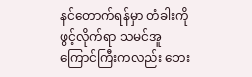နင်တောက်ရန်မှာ တံခါးကို ဖွင့်လိုက်ရာ သမင်အူကြောင်ကြီးကလည်း ဘေး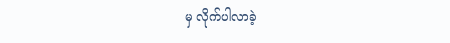မှ လိုက်ပါလာခဲ့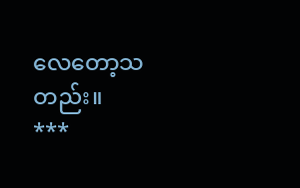လေတော့သတည်း။
***